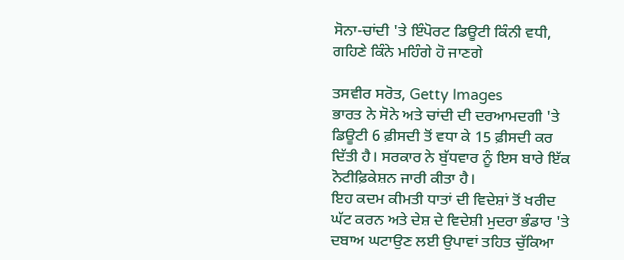ਸੋਨਾ-ਚਾਂਦੀ 'ਤੇ ਇੰਪੋਰਟ ਡਿਊਟੀ ਕਿੰਨੀ ਵਧੀ, ਗਹਿਣੇ ਕਿੰਨੇ ਮਹਿੰਗੇ ਹੋ ਜਾਣਗੇ

ਤਸਵੀਰ ਸਰੋਤ, Getty Images
ਭਾਰਤ ਨੇ ਸੋਨੇ ਅਤੇ ਚਾਂਦੀ ਦੀ ਦਰਆਮਦਗੀ 'ਤੇ ਡਿਊਟੀ 6 ਫ਼ੀਸਦੀ ਤੋਂ ਵਧਾ ਕੇ 15 ਫ਼ੀਸਦੀ ਕਰ ਦਿੱਤੀ ਹੈ। ਸਰਕਾਰ ਨੇ ਬੁੱਧਵਾਰ ਨੂੰ ਇਸ ਬਾਰੇ ਇੱਕ ਨੋਟੀਫ਼ਿਕੇਸ਼ਨ ਜਾਰੀ ਕੀਤਾ ਹੈ।
ਇਹ ਕਦਮ ਕੀਮਤੀ ਧਾਤਾਂ ਦੀ ਵਿਦੇਸ਼ਾਂ ਤੋਂ ਖਰੀਦ ਘੱਟ ਕਰਨ ਅਤੇ ਦੇਸ਼ ਦੇ ਵਿਦੇਸ਼ੀ ਮੁਦਰਾ ਭੰਡਾਰ 'ਤੇ ਦਬਾਅ ਘਟਾਉਣ ਲਈ ਉਪਾਵਾਂ ਤਹਿਤ ਚੁੱਕਿਆ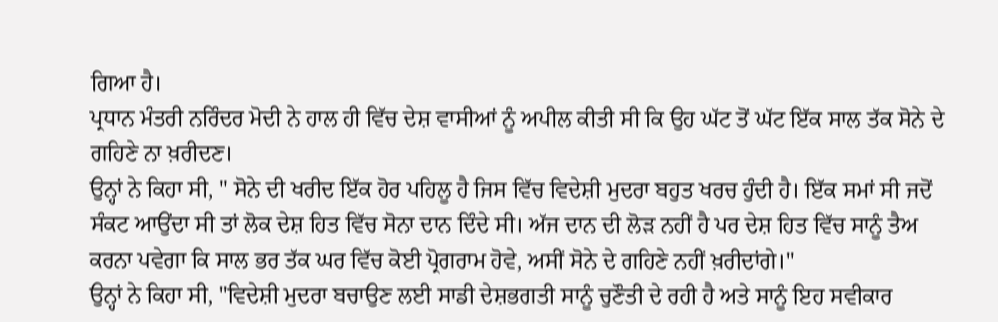ਗਿਆ ਹੈ।
ਪ੍ਰਧਾਨ ਮੰਤਰੀ ਨਰਿੰਦਰ ਮੋਦੀ ਨੇ ਹਾਲ ਹੀ ਵਿੱਚ ਦੇਸ਼ ਵਾਸੀਆਂ ਨੂੰ ਅਪੀਲ ਕੀਤੀ ਸੀ ਕਿ ਉਹ ਘੱਟ ਤੋਂ ਘੱਟ ਇੱਕ ਸਾਲ ਤੱਕ ਸੋਨੇ ਦੇ ਗਹਿਣੇ ਨਾ ਖ਼ਰੀਦਣ।
ਉਨ੍ਹਾਂ ਨੇ ਕਿਹਾ ਸੀ, " ਸੋਨੇ ਦੀ ਖਰੀਦ ਇੱਕ ਹੋਰ ਪਹਿਲੂ ਹੈ ਜਿਸ ਵਿੱਚ ਵਿਦੇਸ਼ੀ ਮੁਦਰਾ ਬਹੁਤ ਖਰਚ ਹੁੰਦੀ ਹੈ। ਇੱਕ ਸਮਾਂ ਸੀ ਜਦੋਂ ਸੰਕਟ ਆਉਂਦਾ ਸੀ ਤਾਂ ਲੋਕ ਦੇਸ਼ ਹਿਤ ਵਿੱਚ ਸੋਨਾ ਦਾਨ ਦਿੰਦੇ ਸੀ। ਅੱਜ ਦਾਨ ਦੀ ਲੋੜ ਨਹੀਂ ਹੈ ਪਰ ਦੇਸ਼ ਹਿਤ ਵਿੱਚ ਸਾਨੂੰ ਤੈਅ ਕਰਨਾ ਪਵੇਗਾ ਕਿ ਸਾਲ ਭਰ ਤੱਕ ਘਰ ਵਿੱਚ ਕੋਈ ਪ੍ਰੋਗਰਾਮ ਹੋਵੇ, ਅਸੀਂ ਸੋਨੇ ਦੇ ਗਹਿਣੇ ਨਹੀਂ ਖ਼ਰੀਦਾਂਗੇ।"
ਉਨ੍ਹਾਂ ਨੇ ਕਿਹਾ ਸੀ, "ਵਿਦੇਸ਼ੀ ਮੁਦਰਾ ਬਚਾਉਣ ਲਈ ਸਾਡੀ ਦੇਸ਼ਭਗਤੀ ਸਾਨੂੰ ਚੁਣੌਤੀ ਦੇ ਰਹੀ ਹੈ ਅਤੇ ਸਾਨੂੰ ਇਹ ਸਵੀਕਾਰ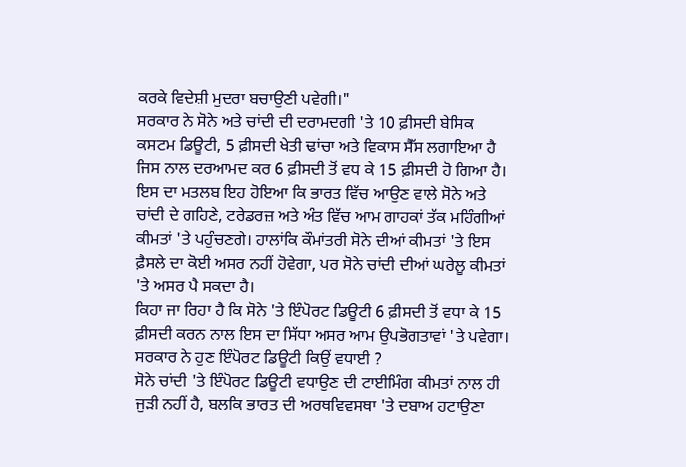ਕਰਕੇ ਵਿਦੇਸ਼ੀ ਮੁਦਰਾ ਬਚਾਉਣੀ ਪਵੇਗੀ।"
ਸਰਕਾਰ ਨੇ ਸੋਨੇ ਅਤੇ ਚਾਂਦੀ ਦੀ ਦਰਾਮਦਗੀ 'ਤੇ 10 ਫ਼ੀਸਦੀ ਬੇਸਿਕ ਕਸਟਮ ਡਿਊਟੀ, 5 ਫ਼ੀਸਦੀ ਖੇਤੀ ਢਾਂਚਾ ਅਤੇ ਵਿਕਾਸ ਸੈੱਸ ਲਗਾਇਆ ਹੈ ਜਿਸ ਨਾਲ ਦਰਆਮਦ ਕਰ 6 ਫ਼ੀਸਦੀ ਤੋਂ ਵਧ ਕੇ 15 ਫ਼ੀਸਦੀ ਹੋ ਗਿਆ ਹੈ।
ਇਸ ਦਾ ਮਤਲਬ ਇਹ ਹੋਇਆ ਕਿ ਭਾਰਤ ਵਿੱਚ ਆਉਣ ਵਾਲੇ ਸੋਨੇ ਅਤੇ ਚਾਂਦੀ ਦੇ ਗਹਿਣੇ, ਟਰੇਡਰਜ਼ ਅਤੇ ਅੰਤ ਵਿੱਚ ਆਮ ਗਾਹਕਾਂ ਤੱਕ ਮਹਿੰਗੀਆਂ ਕੀਮਤਾਂ 'ਤੇ ਪਹੁੰਚਣਗੇ। ਹਾਲਾਂਕਿ ਕੌਮਾਂਤਰੀ ਸੋਨੇ ਦੀਆਂ ਕੀਮਤਾਂ 'ਤੇ ਇਸ ਫ਼ੈਸਲੇ ਦਾ ਕੋਈ ਅਸਰ ਨਹੀਂ ਹੋਵੇਗਾ, ਪਰ ਸੋਨੇ ਚਾਂਦੀ ਦੀਆਂ ਘਰੇਲੂ ਕੀਮਤਾਂ 'ਤੇ ਅਸਰ ਪੈ ਸਕਦਾ ਹੈ।
ਕਿਹਾ ਜਾ ਰਿਹਾ ਹੈ ਕਿ ਸੋਨੇ 'ਤੇ ਇੰਪੋਰਟ ਡਿਊਟੀ 6 ਫ਼ੀਸਦੀ ਤੋਂ ਵਧਾ ਕੇ 15 ਫ਼ੀਸਦੀ ਕਰਨ ਨਾਲ ਇਸ ਦਾ ਸਿੱਧਾ ਅਸਰ ਆਮ ਉਪਭੋਗਤਾਵਾਂ 'ਤੇ ਪਵੇਗਾ।
ਸਰਕਾਰ ਨੇ ਹੁਣ ਇੰਪੋਰਟ ਡਿਊਟੀ ਕਿਉਂ ਵਧਾਈ ?
ਸੋਨੇ ਚਾਂਦੀ 'ਤੇ ਇੰਪੋਰਟ ਡਿਊਟੀ ਵਧਾਉਣ ਦੀ ਟਾਈਮਿੰਗ ਕੀਮਤਾਂ ਨਾਲ ਹੀ ਜੁੜੀ ਨਹੀਂ ਹੈ, ਬਲਕਿ ਭਾਰਤ ਦੀ ਅਰਥਵਿਵਸਥਾ 'ਤੇ ਦਬਾਅ ਹਟਾਉਣਾ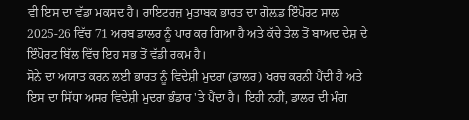ਵੀ ਇਸ ਦਾ ਵੱਡਾ ਮਕਸਦ ਹੈ। ਰਾਇਟਰਜ਼ ਮੁਤਾਬਕ ਭਾਰਤ ਦਾ ਗੋਲ਼ਡ ਇੰਪੋਰਟ ਸਾਲ 2025-26 ਵਿੱਚ 71 ਅਰਬ ਡਾਲਰ ਨੂੰ ਪਾਰ ਕਰ ਗਿਆ ਹੈ ਅਤੇ ਕੱਚੇ ਤੇਲ ਤੋਂ ਬਾਅਦ ਦੇਸ਼ ਦੇ ਇੰਪੋਰਟ ਬਿੱਲ ਵਿੱਚ ਇਹ ਸਭ ਤੋਂ ਵੱਡੀ ਰਕਮ ਹੈ।
ਸੋਨੇ ਦਾ ਅਯਾਤ ਕਰਨ ਲਈ ਭਾਰਤ ਨੂੰ ਵਿਦੇਸ਼ੀ ਮੁਦਰਾ (ਡਾਲਰ) ਖਰਚ ਕਰਨੀ ਪੈਂਦੀ ਹੈ ਅਤੇ ਇਸ ਦਾ ਸਿੱਧਾ ਅਸਰ ਵਿਦੇਸ਼ੀ ਮੁਦਰਾ ਭੰਡਾਰ 'ਤੇ ਪੈਂਦਾ ਹੈ। ਇਹੀ ਨਹੀਂ, ਡਾਲਰ ਦੀ ਮੰਗ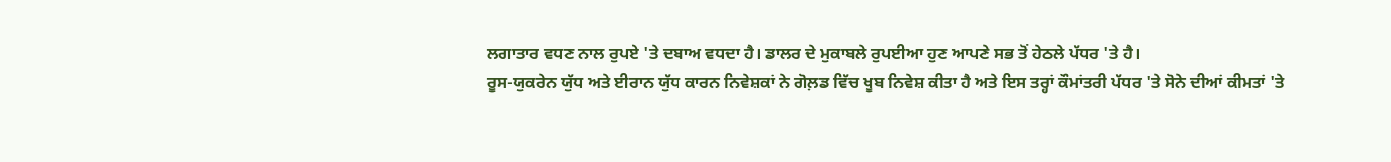ਲਗਾਤਾਰ ਵਧਣ ਨਾਲ ਰੁਪਏ 'ਤੇ ਦਬਾਅ ਵਧਦਾ ਹੈ। ਡਾਲਰ ਦੇ ਮੁਕਾਬਲੇ ਰੁਪਈਆ ਹੁਣ ਆਪਣੇ ਸਭ ਤੋਂ ਹੇਠਲੇ ਪੱਧਰ 'ਤੇ ਹੈ।
ਰੂਸ-ਯੁਕਰੇਨ ਯੁੱਧ ਅਤੇ ਈਰਾਨ ਯੁੱਧ ਕਾਰਨ ਨਿਵੇਸ਼ਕਾਂ ਨੇ ਗੋਲ਼ਡ ਵਿੱਚ ਖੂਬ ਨਿਵੇਸ਼ ਕੀਤਾ ਹੈ ਅਤੇ ਇਸ ਤਰ੍ਹਾਂ ਕੌਮਾਂਤਰੀ ਪੱਧਰ 'ਤੇ ਸੋਨੇ ਦੀਆਂ ਕੀਮਤਾਂ 'ਤੇ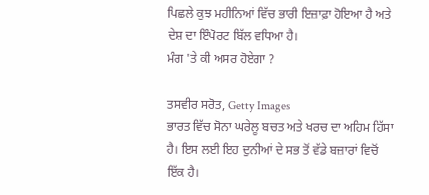ਪਿਛਲੇ ਕੁਝ ਮਹੀਨਿਆਂ ਵਿੱਚ ਭਾਰੀ ਇਜ਼ਾਫ਼ਾ ਹੋਇਆ ਹੈ ਅਤੇ ਦੇਸ਼ ਦਾ ਇੰਪੋਰਟ ਬਿੱਲ ਵਧਿਆ ਹੈ।
ਮੰਗ 'ਤੇ ਕੀ ਅਸਰ ਹੋਏਗਾ ?

ਤਸਵੀਰ ਸਰੋਤ, Getty Images
ਭਾਰਤ ਵਿੱਚ ਸੋਨਾ ਘਰੇਲੂ ਬਚਤ ਅਤੇ ਖਰਚ ਦਾ ਅਹਿਮ ਹਿੱਸਾ ਹੈ। ਇਸ ਲਈ ਇਹ ਦੁਨੀਆਂ ਦੇ ਸਭ ਤੋਂ ਵੱਡੇ ਬਜ਼ਾਰਾਂ ਵਿਚੋਂ ਇੱਕ ਹੈ।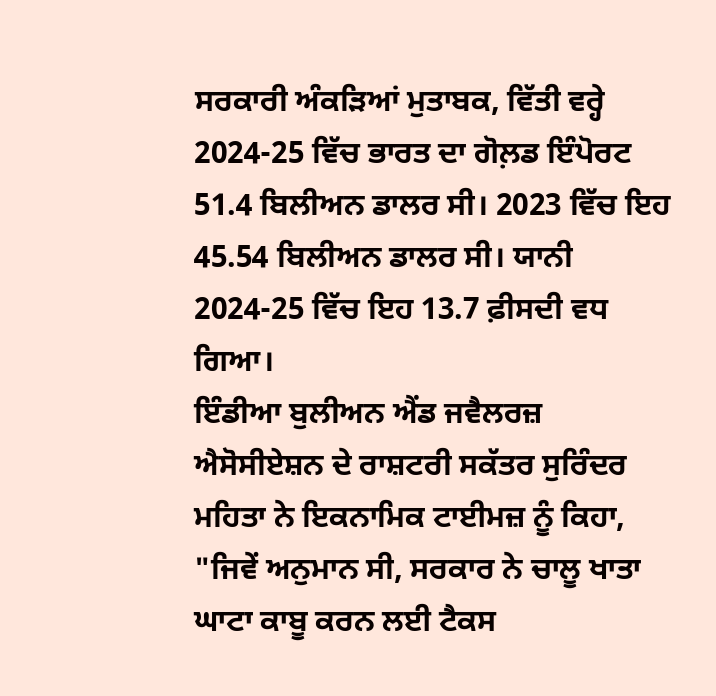ਸਰਕਾਰੀ ਅੰਕੜਿਆਂ ਮੁਤਾਬਕ, ਵਿੱਤੀ ਵਰ੍ਹੇ 2024-25 ਵਿੱਚ ਭਾਰਤ ਦਾ ਗੋਲ਼ਡ ਇੰਪੋਰਟ 51.4 ਬਿਲੀਅਨ ਡਾਲਰ ਸੀ। 2023 ਵਿੱਚ ਇਹ 45.54 ਬਿਲੀਅਨ ਡਾਲਰ ਸੀ। ਯਾਨੀ 2024-25 ਵਿੱਚ ਇਹ 13.7 ਫ਼ੀਸਦੀ ਵਧ ਗਿਆ।
ਇੰਡੀਆ ਬੁਲੀਅਨ ਐਂਡ ਜਵੈਲਰਜ਼ ਐਸੋਸੀਏਸ਼ਨ ਦੇ ਰਾਸ਼ਟਰੀ ਸਕੱਤਰ ਸੁਰਿੰਦਰ ਮਹਿਤਾ ਨੇ ਇਕਨਾਮਿਕ ਟਾਈਮਜ਼ ਨੂੰ ਕਿਹਾ, "ਜਿਵੇਂ ਅਨੁਮਾਨ ਸੀ, ਸਰਕਾਰ ਨੇ ਚਾਲੂ ਖਾਤਾ ਘਾਟਾ ਕਾਬੂ ਕਰਨ ਲਈ ਟੈਕਸ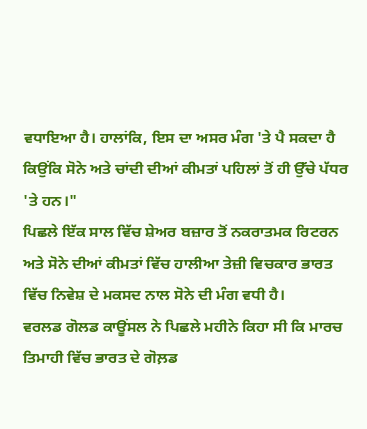ਵਧਾਇਆ ਹੈ। ਹਾਲਾਂਕਿ, ਇਸ ਦਾ ਅਸਰ ਮੰਗ 'ਤੇ ਪੈ ਸਕਦਾ ਹੈ ਕਿਉਂਕਿ ਸੋਨੇ ਅਤੇ ਚਾਂਦੀ ਦੀਆਂ ਕੀਮਤਾਂ ਪਹਿਲਾਂ ਤੋਂ ਹੀ ਉੱਚੇ ਪੱਧਰ 'ਤੇ ਹਨ।"
ਪਿਛਲੇ ਇੱਕ ਸਾਲ ਵਿੱਚ ਸ਼ੇਅਰ ਬਜ਼ਾਰ ਤੋਂ ਨਕਰਾਤਮਕ ਰਿਟਰਨ ਅਤੇ ਸੋਨੇ ਦੀਆਂ ਕੀਮਤਾਂ ਵਿੱਚ ਹਾਲੀਆ ਤੇਜ਼ੀ ਵਿਚਕਾਰ ਭਾਰਤ ਵਿੱਚ ਨਿਵੇਸ਼ ਦੇ ਮਕਸਦ ਨਾਲ ਸੋਨੇ ਦੀ ਮੰਗ ਵਧੀ ਹੈ।
ਵਰਲਡ ਗੋਲਡ ਕਾਊਂਸਲ ਨੇ ਪਿਛਲੇ ਮਹੀਨੇ ਕਿਹਾ ਸੀ ਕਿ ਮਾਰਚ ਤਿਮਾਹੀ ਵਿੱਚ ਭਾਰਤ ਦੇ ਗੋਲ਼ਡ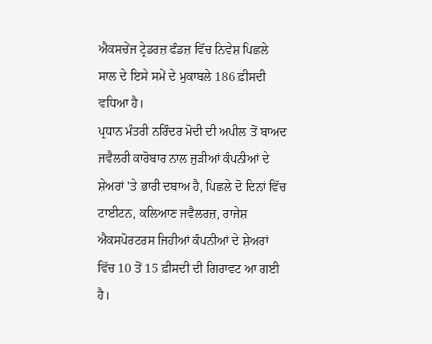ਐਕਸਚੇਂਜ ਟ੍ਰੇਡਰਜ਼ ਫੰਡਜ਼ ਵਿੱਚ ਨਿਵੇਸ਼ ਪਿਛਲੇ ਸਾਲ ਦੇ ਇਸੇ ਸਮੇਂ ਦੇ ਮੁਕਾਬਲੇ 186 ਫ਼ੀਸਦੀ ਵਧਿਆ ਹੈ।
ਪ੍ਰਧਾਨ ਮੰਤਰੀ ਨਰਿੰਦਰ ਮੋਦੀ ਦੀ ਅਪੀਲ ਤੋਂ ਬਾਅਦ ਜਵੈਲਰੀ ਕਾਰੋਬਾਰ ਨਾਲ ਜੁੜੀਆਂ ਕੰਪਨੀਆਂ ਦੇ ਸ਼ੇਅਰਾਂ 'ਤੇ ਭਾਰੀ ਦਬਾਅ ਹੈ, ਪਿਛਲੇ ਦੋ ਦਿਨਾਂ ਵਿੱਚ ਟਾਈਟਨ, ਕਲਿਆਣ ਜਵੈਲਰਜ਼, ਰਾਜੇਸ਼ ਐਕਸਪੋਰਟਰਸ ਜਿਹੀਆਂ ਕੰਪਨੀਆਂ ਦੇ ਸ਼ੇਅਰਾਂ ਵਿੱਚ 10 ਤੋਂ 15 ਫ਼ੀਸਦੀ ਦੀ ਗਿਰਾਵਟ ਆ ਗਈ ਹੈ।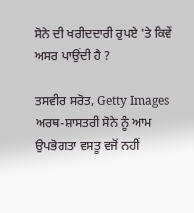ਸੋਨੇ ਦੀ ਖਰੀਦਦਾਰੀ ਰੁਪਏ 'ਤੇ ਕਿਵੇਂ ਅਸਰ ਪਾਉਂਦੀ ਹੈ ?

ਤਸਵੀਰ ਸਰੋਤ, Getty Images
ਅਰਥ-ਸ਼ਾਸਤਰੀ ਸੋਨੇ ਨੂੰ ਆਮ ਉਪਭੋਗਤਾ ਵਸਤੂ ਵਜੋਂ ਨਹੀਂ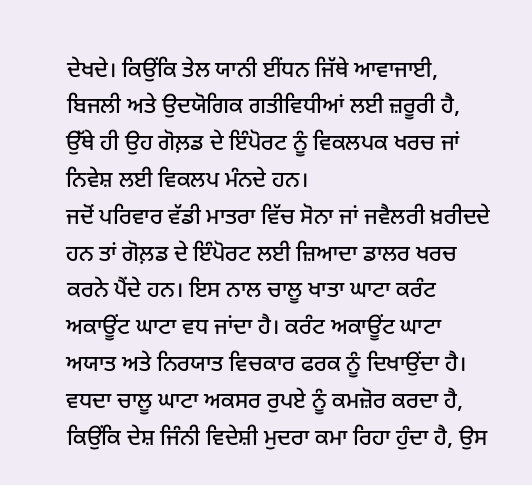ਦੇਖਦੇ। ਕਿਉਂਕਿ ਤੇਲ ਯਾਨੀ ਈਂਧਨ ਜਿੱਥੇ ਆਵਾਜਾਈ, ਬਿਜਲੀ ਅਤੇ ਉਦਯੋਗਿਕ ਗਤੀਵਿਧੀਆਂ ਲਈ ਜ਼ਰੂਰੀ ਹੈ, ਉੱਥੇ ਹੀ ਉਹ ਗੋਲ਼ਡ ਦੇ ਇੰਪੋਰਟ ਨੂੰ ਵਿਕਲਪਕ ਖਰਚ ਜਾਂ ਨਿਵੇਸ਼ ਲਈ ਵਿਕਲਪ ਮੰਨਦੇ ਹਨ।
ਜਦੋਂ ਪਰਿਵਾਰ ਵੱਡੀ ਮਾਤਰਾ ਵਿੱਚ ਸੋਨਾ ਜਾਂ ਜਵੈਲਰੀ ਖ਼ਰੀਦਦੇ ਹਨ ਤਾਂ ਗੋਲ਼ਡ ਦੇ ਇੰਪੋਰਟ ਲਈ ਜ਼ਿਆਦਾ ਡਾਲਰ ਖਰਚ ਕਰਨੇ ਪੈਂਦੇ ਹਨ। ਇਸ ਨਾਲ ਚਾਲੂ ਖਾਤਾ ਘਾਟਾ ਕਰੰਟ ਅਕਾਊਂਟ ਘਾਟਾ ਵਧ ਜਾਂਦਾ ਹੈ। ਕਰੰਟ ਅਕਾਊਂਟ ਘਾਟਾ ਅਯਾਤ ਅਤੇ ਨਿਰਯਾਤ ਵਿਚਕਾਰ ਫਰਕ ਨੂੰ ਦਿਖਾਉਂਦਾ ਹੈ।
ਵਧਦਾ ਚਾਲੂ ਘਾਟਾ ਅਕਸਰ ਰੁਪਏ ਨੂੰ ਕਮਜ਼ੋਰ ਕਰਦਾ ਹੈ, ਕਿਉਂਕਿ ਦੇਸ਼ ਜਿੰਨੀ ਵਿਦੇਸ਼ੀ ਮੁਦਰਾ ਕਮਾ ਰਿਹਾ ਹੁੰਦਾ ਹੈ, ਉਸ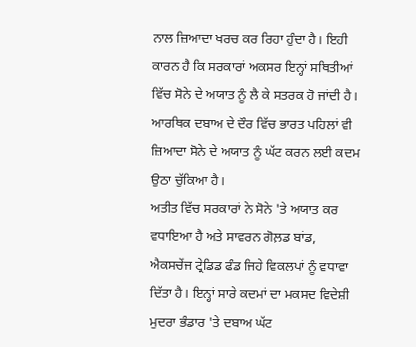ਨਾਲ ਜ਼ਿਆਦਾ ਖਰਚ ਕਰ ਰਿਹਾ ਹੁੰਦਾ ਹੈ। ਇਹੀ ਕਾਰਨ ਹੈ ਕਿ ਸਰਕਾਰਾਂ ਅਕਸਰ ਇਨ੍ਹਾਂ ਸਥਿਤੀਆਂ ਵਿੱਚ ਸੋਨੇ ਦੇ ਅਯਾਤ ਨੂੰ ਲੈ ਕੇ ਸਤਰਕ ਹੋ ਜਾਂਦੀ ਹੈ।
ਆਰਥਿਕ ਦਬਾਅ ਦੇ ਦੌਰ ਵਿੱਚ ਭਾਰਤ ਪਹਿਲਾਂ ਵੀ ਜ਼ਿਆਦਾ ਸੋਨੇ ਦੇ ਅਯਾਤ ਨੂੰ ਘੱਟ ਕਰਨ ਲਈ ਕਦਮ ਉਠਾ ਚੁੱਕਿਆ ਹੈ।
ਅਤੀਤ ਵਿੱਚ ਸਰਕਾਰਾਂ ਨੇ ਸੋਨੇ 'ਤੇ ਅਯਾਤ ਕਰ ਵਧਾਇਆ ਹੈ ਅਤੇ ਸਾਵਰਨ ਗੋਲ਼ਡ ਬਾਂਡ, ਐਕਸਚੇਂਜ ਟ੍ਰੇਡਿਡ ਫੰਡ ਜਿਹੇ ਵਿਕਲਪਾਂ ਨੂੰ ਵਧਾਵਾ ਦਿੱਤਾ ਹੈ। ਇਨ੍ਹਾਂ ਸਾਰੇ ਕਦਮਾਂ ਦਾ ਮਕਸਦ ਵਿਦੇਸ਼ੀ ਮੁਦਰਾ ਭੰਡਾਰ 'ਤੇ ਦਬਾਅ ਘੱਟ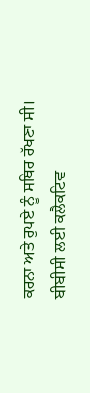ਕਰਨਾ ਅਤੇ ਰੁਪਏ ਨੂੰ ਸਥਿਰ ਰੱਖਣਾ ਸੀ।
ਬੀਬੀਸੀ ਲਈ ਕਲੈਕਟਿਵ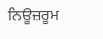ਨਿਊਜ਼ਰੂਮ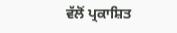ਵੱਲੋਂ ਪ੍ਰਕਾਸ਼ਿਤ